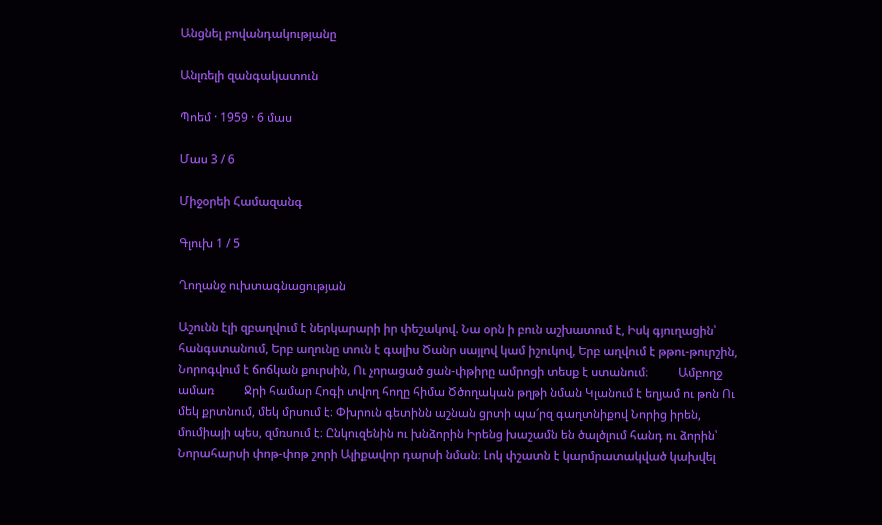Անցնել բովանդակությանը

Անլռելի զանգակատուն

Պոեմ · 1959 · 6 մաս

Մաս 3 / 6

Միջօրեի Համազանգ

Գլուխ 1 / 5

Ղողանջ ուխտագնացության

Աշունն էլի զբաղվում է ներկարարի իր փեշակով. Նա օրն ի բուն աշխատում է, Իսկ գյուղացին՝ հանգստանում, Երբ աղունը տուն է գալիս Ծանր սայլով կամ իշուկով, Երբ աղվում է թթու-թուրշին, Նորոգվում է ճոճկան քուրսին, Ու չորացած ցան-փթիրը ամրոցի տեսք է ստանում։          Ամբողջ ամառ          Ջրի համար Հոգի տվող հողը հիմա Ծծողական թղթի նման Կլանում է եղյամ ու թոն Ու մեկ քրտնում, մեկ մրսում է։ Փխրուն գետինն աշնան ցրտի պա՜րզ գաղտնիքով Նորից իրեն, մումիայի պես, զմռսում է։ Ընկուզենին ու խնձորին Իրենց խաշամն են ծալծլում հանդ ու ձորին՝ Նորահարսի փոթ-փոթ շորի Ալիքավոր դարսի նման։ Լոկ փշատն է կարմրատակված կախվել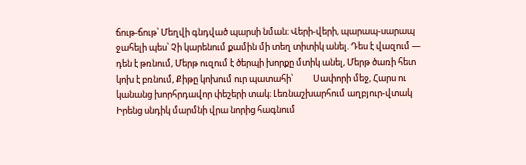ճութ-ճութ՝ Մեղվի գնդված պարսի նման։ Վերի-վերի, պարապ-սարապ ջահելի պես՝ Չի կարենում քամին մի տեղ տիտիկ անել. Դես է վազում — դեն է թռնում, Մերթ ուզում է ծերպի խորքը մտիկ անել, Մերթ ծառի հետ կոխ է բռնում, Քիթը կոխում ուր պատահի՝          Սափորի մեջ, Հարս ու կանանց խորհրդավոր փեշերի տակ։ Լեռնաշխարհում աղբյուր-վտակ Իրենց սնդիկ մարմնի վրա նորից հագնում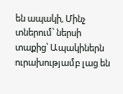են ապակի, Մինչ տներում՝ ներսի տաքից՝ Ապակիներն ուրախությամբ լաց են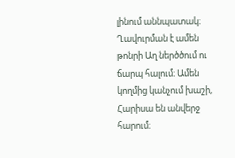լինում աննպատակ։ Ղավուրման է ամեն թոնրի Աղ ներծծում ու ճարպ հալում։ Ամեն կողմից կանչում խաշի, Հարիսա են անվերջ հարում։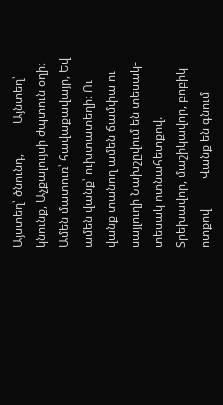Այստեղ՝ ծնունդ,          Այնտեղ՝ կնունք, Աչքալույսի ժպտուն օղի։ Ամեն մատուռ՝ հավաքավայր, Եվ ամեն վանք՝ ուխտատեղի։ Ու վանք տանող ամեն ճամփա ու սայլուղի Նախշըվում են տեսակ-տեսակ ոտնահետքով. Տրեխավոր, մաշիկավոր, բոբիկ ոտքով          Վանք են գնում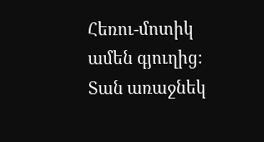Հեռու-մոտիկ ամեն գյուղից։ Տան առաջնեկ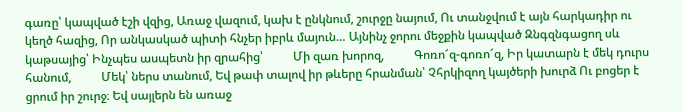գառը՝ կապված էշի վզից, Առաջ վազում, կախ է ընկնում, շուրջը նայում, Ու տանջվում է այն հարկադիր ու կեղծ հազից, Որ անկասկած պիտի հնչեր իբրև մայուն… Այնինչ ջորու մեջքին կապված Զնգզնգացող սև կաթսայից՝ Ինչպես ասպետն իր զրահից՝          Մի զառ խորոզ,          Գոռո՜զ-գոռո՜զ, Իր կատարն է մեկ դուրս հանում,          Մեկ՝ ներս տանում, Եվ թափ տալով իր թևերը հրանման՝ Չհրկիզող կայծերի խուրձ Ու բոցեր է ցրում իր շուրջ։ Եվ սայլերն են առաջ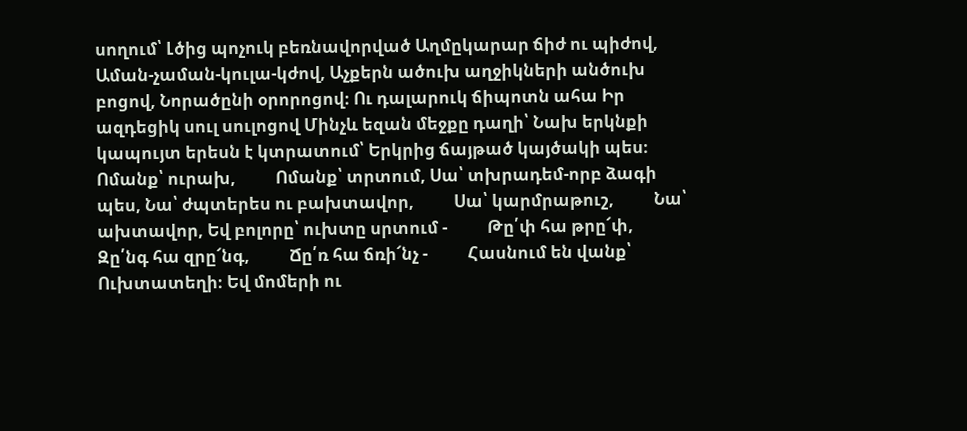սողում՝ Լծից պոչուկ բեռնավորված Աղմըկարար ճիժ ու պիժով, Աման-չաման-կուլա-կժով, Աչքերն ածուխ աղջիկների անծուխ բոցով, Նորածընի օրորոցով։ Ու դալարուկ ճիպոտն ահա Իր ազդեցիկ սուլ սուլոցով Մինչև եզան մեջքը դաղի՝ Նախ երկնքի կապույտ երեսն է կտրատում՝ Երկրից ճայթած կայծակի պես։          Ոմանք՝ ուրախ,          Ոմանք՝ տրտում, Սա՝ տխրադեմ-որբ ձագի պես, Նա՝ ժպտերես ու բախտավոր,          Սա՝ կարմրաթուշ,          Նա՝ ախտավոր, Եվ բոլորը՝ ուխտը սրտում -          Թը՛փ հա թրը՜փ,          Զը՛նգ հա զրը՜նգ,          Ճը՛ռ հա ճռի՜նչ -          Հասնում են վանք՝                   Ուխտատեղի։ Եվ մոմերի ու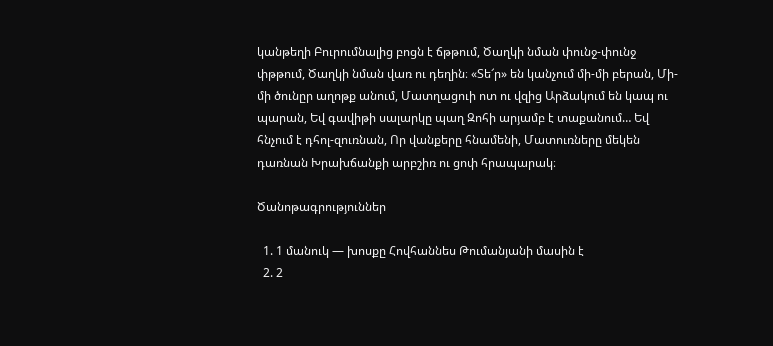կանթեղի Բուրումնալից բոցն է ճթթում, Ծաղկի նման փունջ-փունջ փթթում, Ծաղկի նման վառ ու դեղին։ «Տե՜ր» են կանչում մի-մի բերան, Մի-մի ծունըր աղոթք անում, Մատղացուի ոտ ու վզից Արձակում են կապ ու պարան, Եվ գավիթի սալարկը պաղ Զոհի արյամբ է տաքանում… Եվ հնչում է դհոլ-զուռնան, Որ վանքերը հնամենի, Մատուռները մեկեն դառնան Խրախճանքի արբշիռ ու ցոփ հրապարակ։

Ծանոթագրություններ

  1. 1 մանուկ — խոսքը Հովհաննես Թումանյանի մասին է
  2. 2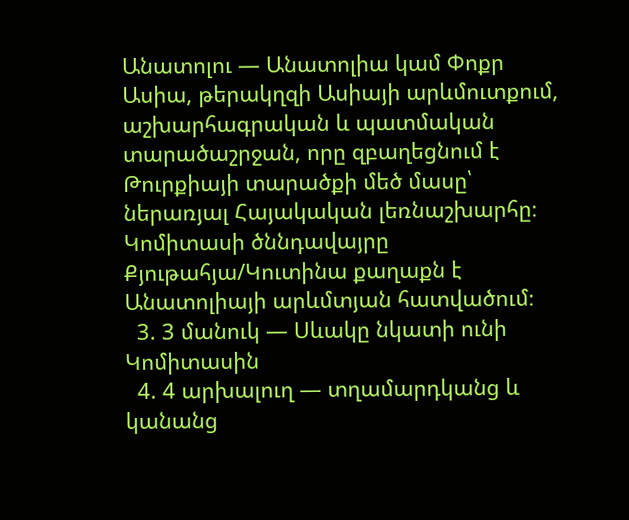Անատոլու — Անատոլիա կամ Փոքր Ասիա, թերակղզի Ասիայի արևմուտքում, աշխարհագրական և պատմական տարածաշրջան, որը զբաղեցնում է Թուրքիայի տարածքի մեծ մասը՝ ներառյալ Հայակական լեռնաշխարհը։ Կոմիտասի ծննդավայրը Քյութահյա/Կուտինա քաղաքն է Անատոլիայի արևմտյան հատվածում։
  3. 3 մանուկ — Սևակը նկատի ունի Կոմիտասին
  4. 4 արխալուղ — տղամարդկանց և կանանց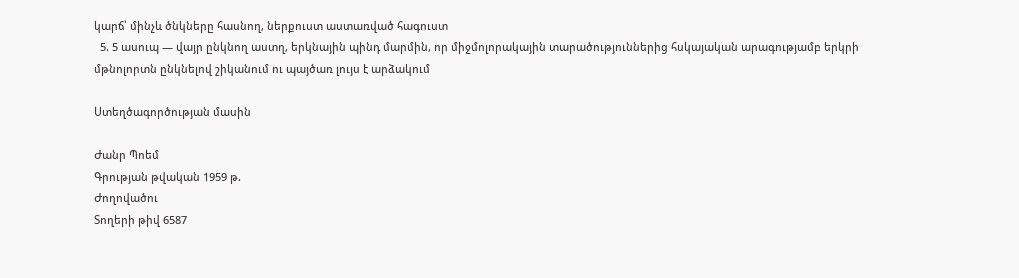կարճ՝ մինչև ծնկները հասնող, ներքուստ աստառված հագուստ
  5. 5 ասուպ — վայր ընկնող աստղ, երկնային պինդ մարմին, որ միջմոլորակային տարածություններից հսկայական արագությամբ երկրի մթնոլորտն ընկնելով շիկանում ու պայծառ լույս է արձակում

Ստեղծագործության մասին

Ժանր Պոեմ
Գրության թվական 1959 թ.
Ժողովածու
Տողերի թիվ 6587